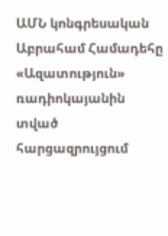ԱՄՆ կոնգրեսական Աբրահամ Համադեհը «Ազատություն» ռադիոկայանին տված հարցազրույցում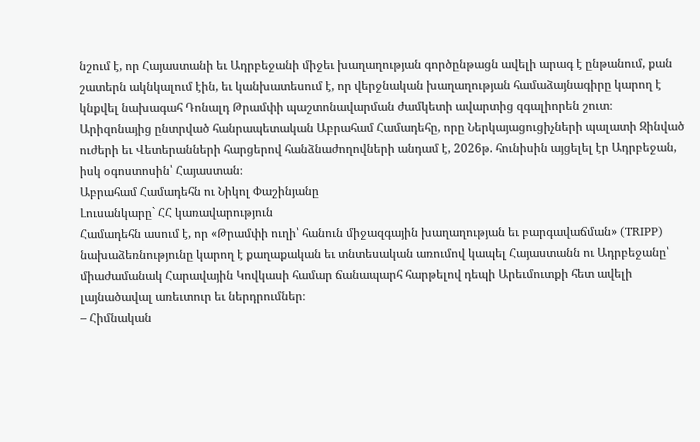նշում է, որ Հայաստանի եւ Ադրբեջանի միջեւ խաղաղության գործընթացն ավելի արագ է ընթանում, քան շատերն ակնկալում էին, եւ կանխատեսում է, որ վերջնական խաղաղության համաձայնագիրը կարող է կնքվել նախագահ Դոնալդ Թրամփի պաշտոնավարման ժամկետի ավարտից զգալիորեն շուտ։
Արիզոնայից ընտրված հանրապետական Աբրահամ Համադեհը, որը Ներկայացուցիչների պալատի Զինված ուժերի եւ Վետերանների հարցերով հանձնաժողովների անդամ է, 2026թ. հունիսին այցելել էր Ադրբեջան, իսկ օգոստոսին՝ Հայաստան։
Աբրահամ Համադեհն ու Նիկոլ Փաշինյանը
Լուսանկարը` ՀՀ կառավարություն
Համադեհն ասում է, որ «Թրամփի ուղի՝ հանուն միջազգային խաղաղության եւ բարգավաճման» (TRIPP) նախաձեռնությունը կարող է քաղաքական եւ տնտեսական առումով կապել Հայաստանն ու Ադրբեջանը՝ միաժամանակ Հարավային Կովկասի համար ճանապարհ հարթելով դեպի Արեւմուտքի հետ ավելի լայնածավալ առեւտուր եւ ներդրումներ։
– Հիմնական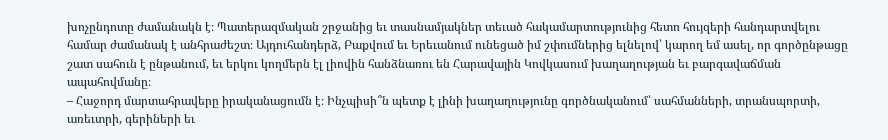խոչընդոտը ժամանակն է։ Պատերազմական շրջանից եւ տասնամյակներ տեւած հակամարտությունից հետո հույզերի հանդարտվելու համար ժամանակ է անհրաժեշտ։ Այդուհանդերձ, Բաքվում եւ Երեւանում ունեցած իմ շփումներից ելնելով՝ կարող եմ ասել, որ գործընթացը շատ սահուն է ընթանում, եւ երկու կողմերն էլ լիովին հանձնառու են Հարավային Կովկասում խաղաղության եւ բարգավաճման ապահովմանը։
– Հաջորդ մարտահրավերը իրականացումն է։ Ինչպիսի՞ն պետք է լինի խաղաղությունը գործնականում՝ սահմանների, տրանսպորտի, առեւտրի, գերիների եւ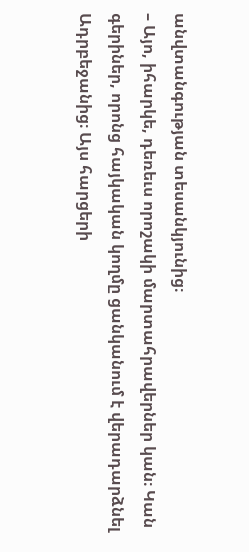անվտանգության տեսանկյունից։
– Այո, իհարկե, դեռեւս որոշակի մարտահրավերներ կան։ Կան գերիներ, որոնց հայկական կողմը ցանկանում է վերադարձնել Ադրբեջանից։ Այս հարցերի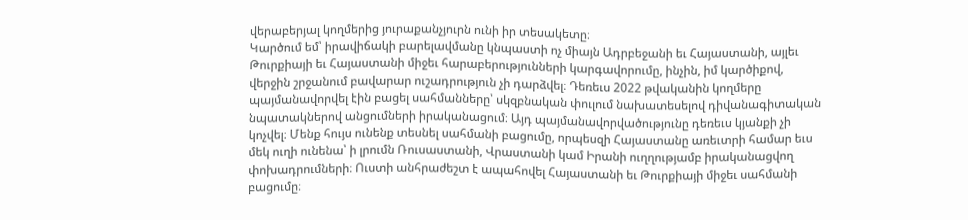վերաբերյալ կողմերից յուրաքանչյուրն ունի իր տեսակետը։
Կարծում եմ՝ իրավիճակի բարելավմանը կնպաստի ոչ միայն Ադրբեջանի եւ Հայաստանի, այլեւ Թուրքիայի եւ Հայաստանի միջեւ հարաբերությունների կարգավորումը, ինչին, իմ կարծիքով, վերջին շրջանում բավարար ուշադրություն չի դարձվել։ Դեռեւս 2022 թվականին կողմերը պայմանավորվել էին բացել սահմանները՝ սկզբնական փուլում նախատեսելով դիվանագիտական նպատակներով անցումների իրականացում։ Այդ պայմանավորվածությունը դեռեւս կյանքի չի կոչվել։ Մենք հույս ունենք տեսնել սահմանի բացումը, որպեսզի Հայաստանը առեւտրի համար եւս մեկ ուղի ունենա՝ ի լրումն Ռուսաստանի, Վրաստանի կամ Իրանի ուղղությամբ իրականացվող փոխադրումների։ Ուստի անհրաժեշտ է ապահովել Հայաստանի եւ Թուրքիայի միջեւ սահմանի բացումը։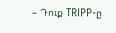– Դուք TRIPP-ը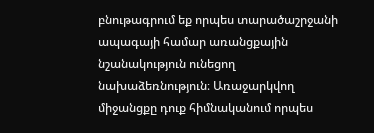բնութագրում եք որպես տարածաշրջանի ապագայի համար առանցքային նշանակություն ունեցող նախաձեռնություն։ Առաջարկվող միջանցքը դուք հիմնականում որպես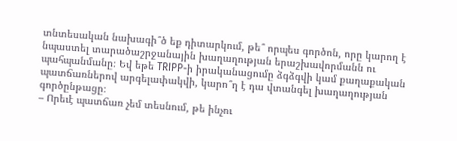տնտեսական նախագի՞ծ եք դիտարկում, թե՞ որպես գործոն, որը կարող է նպաստել տարածաշրջանային խաղաղության երաշխավորմանն ու պահպանմանը։ Եվ եթե TRIPP-ի իրականացումը ձգձգվի կամ քաղաքական պատճառներով արգելափակվի, կարո՞ղ է դա վտանգել խաղաղության գործընթացը։
– Որեւէ պատճառ չեմ տեսնում, թե ինչու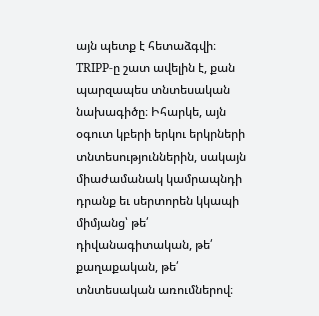այն պետք է հետաձգվի։ TRIPP-ը շատ ավելին է, քան պարզապես տնտեսական նախագիծը։ Իհարկե, այն օգուտ կբերի երկու երկրների տնտեսություններին, սակայն միաժամանակ կամրապնդի դրանք եւ սերտորեն կկապի միմյանց՝ թե՛ դիվանագիտական, թե՛ քաղաքական, թե՛ տնտեսական առումներով։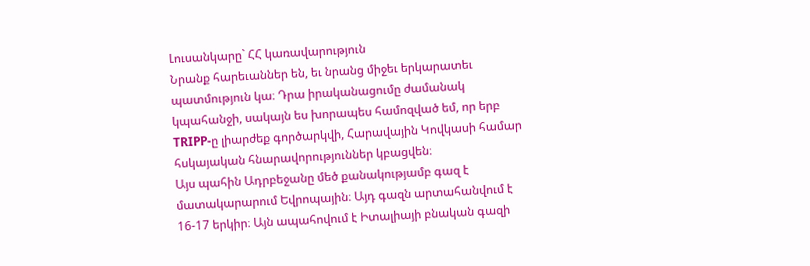Լուսանկարը` ՀՀ կառավարություն
Նրանք հարեւաններ են, եւ նրանց միջեւ երկարատեւ պատմություն կա։ Դրա իրականացումը ժամանակ կպահանջի, սակայն ես խորապես համոզված եմ, որ երբ TRIPP-ը լիարժեք գործարկվի, Հարավային Կովկասի համար հսկայական հնարավորություններ կբացվեն։
Այս պահին Ադրբեջանը մեծ քանակությամբ գազ է մատակարարում Եվրոպային։ Այդ գազն արտահանվում է 16-17 երկիր։ Այն ապահովում է Իտալիայի բնական գազի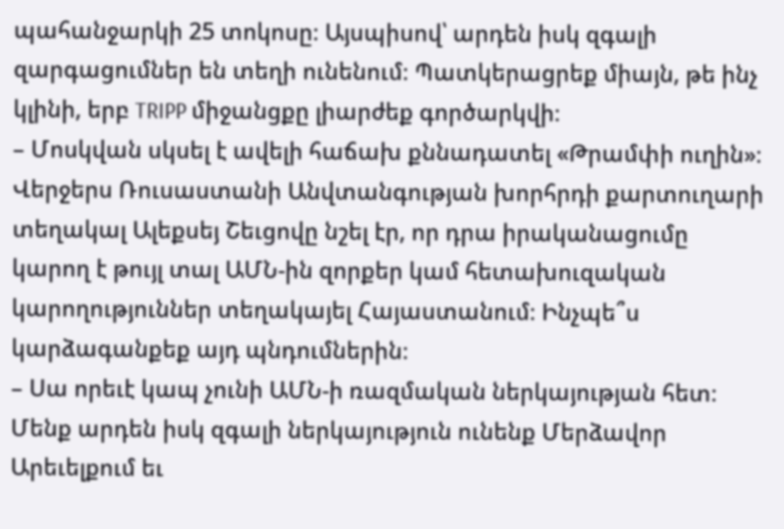պահանջարկի 25 տոկոսը։ Այսպիսով՝ արդեն իսկ զգալի զարգացումներ են տեղի ունենում։ Պատկերացրեք միայն, թե ինչ կլինի, երբ TRIPP միջանցքը լիարժեք գործարկվի։
– Մոսկվան սկսել է ավելի հաճախ քննադատել «Թրամփի ուղին»։ Վերջերս Ռուսաստանի Անվտանգության խորհրդի քարտուղարի տեղակալ Ալեքսեյ Շեւցովը նշել էր, որ դրա իրականացումը կարող է թույլ տալ ԱՄՆ-ին զորքեր կամ հետախուզական կարողություններ տեղակայել Հայաստանում։ Ինչպե՞ս կարձագանքեք այդ պնդումներին։
– Սա որեւէ կապ չունի ԱՄՆ-ի ռազմական ներկայության հետ։ Մենք արդեն իսկ զգալի ներկայություն ունենք Մերձավոր Արեւելքում եւ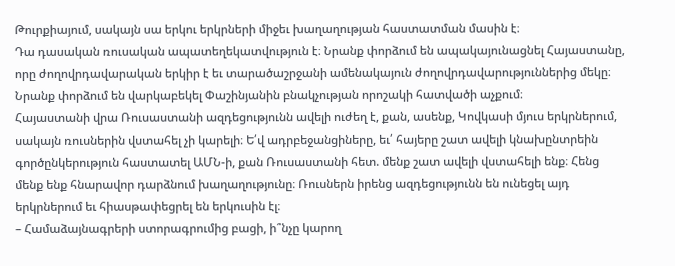Թուրքիայում, սակայն սա երկու երկրների միջեւ խաղաղության հաստատման մասին է։
Դա դասական ռուսական ապատեղեկատվություն է։ Նրանք փորձում են ապակայունացնել Հայաստանը, որը ժողովրդավարական երկիր է եւ տարածաշրջանի ամենակայուն ժողովրդավարություններից մեկը։ Նրանք փորձում են վարկաբեկել Փաշինյանին բնակչության որոշակի հատվածի աչքում։
Հայաստանի վրա Ռուսաստանի ազդեցությունն ավելի ուժեղ է, քան, ասենք, Կովկասի մյուս երկրներում, սակայն ռուսներին վստահել չի կարելի։ Ե՛վ ադրբեջանցիները, եւ՛ հայերը շատ ավելի կնախընտրեին գործընկերություն հաստատել ԱՄՆ-ի, քան Ռուսաստանի հետ. մենք շատ ավելի վստահելի ենք։ Հենց մենք ենք հնարավոր դարձնում խաղաղությունը։ Ռուսներն իրենց ազդեցությունն են ունեցել այդ երկրներում եւ հիասթափեցրել են երկուսին էլ։
– Համաձայնագրերի ստորագրումից բացի, ի՞նչը կարող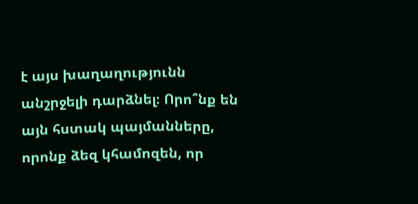է այս խաղաղությունն անշրջելի դարձնել։ Որո՞նք են այն հստակ պայմանները, որոնք ձեզ կհամոզեն, որ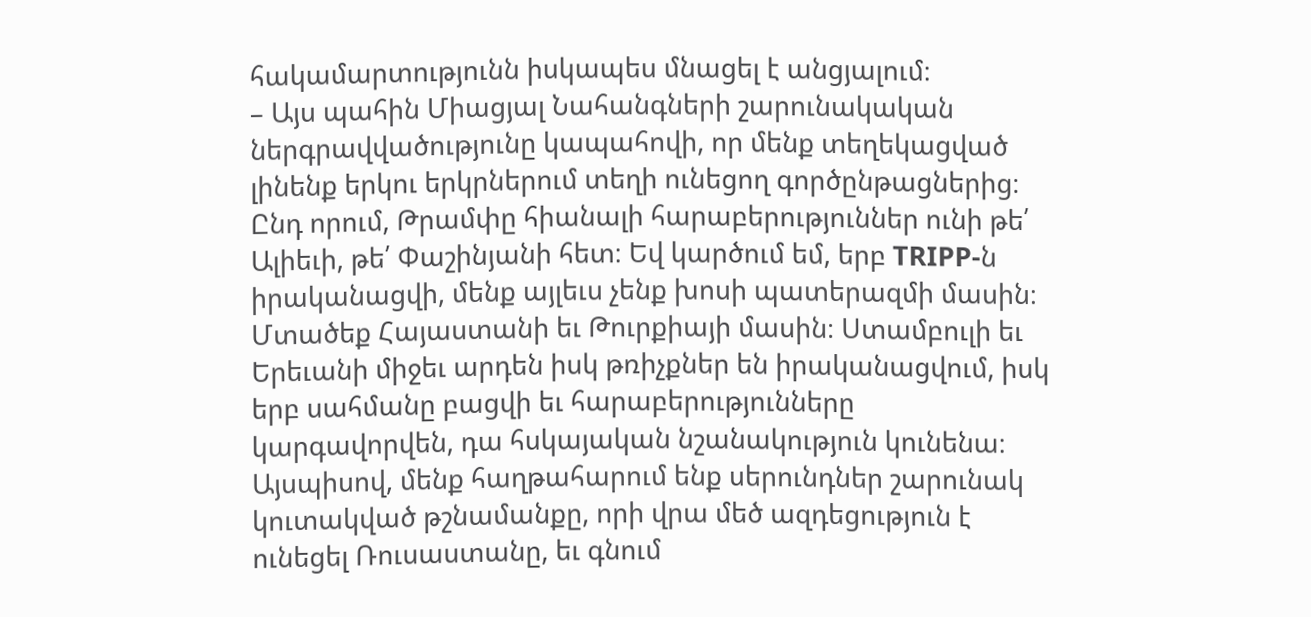հակամարտությունն իսկապես մնացել է անցյալում։
– Այս պահին Միացյալ Նահանգների շարունակական ներգրավվածությունը կապահովի, որ մենք տեղեկացված լինենք երկու երկրներում տեղի ունեցող գործընթացներից։ Ընդ որում, Թրամփը հիանալի հարաբերություններ ունի թե՛ Ալիեւի, թե՛ Փաշինյանի հետ։ Եվ կարծում եմ, երբ TRIPP-ն իրականացվի, մենք այլեւս չենք խոսի պատերազմի մասին։
Մտածեք Հայաստանի եւ Թուրքիայի մասին։ Ստամբուլի եւ Երեւանի միջեւ արդեն իսկ թռիչքներ են իրականացվում, իսկ երբ սահմանը բացվի եւ հարաբերությունները կարգավորվեն, դա հսկայական նշանակություն կունենա։ Այսպիսով, մենք հաղթահարում ենք սերունդներ շարունակ կուտակված թշնամանքը, որի վրա մեծ ազդեցություն է ունեցել Ռուսաստանը, եւ գնում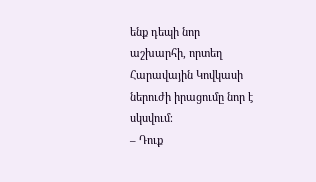ենք դեպի նոր աշխարհի, որտեղ Հարավային Կովկասի ներուժի իրացումը նոր է սկսվում։
– Դուք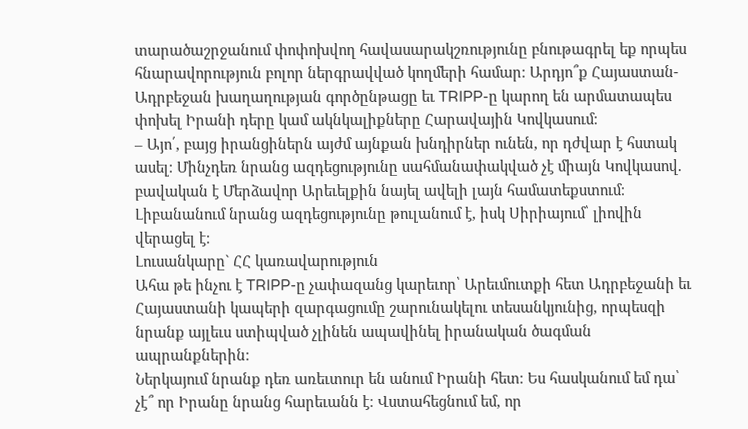տարածաշրջանում փոփոխվող հավասարակշռությունը բնութագրել եք որպես հնարավորություն բոլոր ներգրավված կողմերի համար։ Արդյո՞ք Հայաստան-Ադրբեջան խաղաղության գործընթացը եւ TRIPP-ը կարող են արմատապես փոխել Իրանի դերը կամ ակնկալիքները Հարավային Կովկասում։
– Այո՛, բայց իրանցիներն այժմ այնքան խնդիրներ ունեն, որ դժվար է հստակ ասել։ Մինչդեռ նրանց ազդեցությունը սահմանափակված չէ միայն Կովկասով. բավական է Մերձավոր Արեւելքին նայել ավելի լայն համատեքստում։ Լիբանանում նրանց ազդեցությունը թուլանում է, իսկ Սիրիայում՝ լիովին վերացել է։
Լուսանկարը` ՀՀ կառավարություն
Ահա թե ինչու է TRIPP-ը չափազանց կարեւոր՝ Արեւմուտքի հետ Ադրբեջանի եւ Հայաստանի կապերի զարգացումը շարունակելու տեսանկյունից, որպեսզի նրանք այլեւս ստիպված չլինեն ապավինել իրանական ծագման ապրանքներին։
Ներկայում նրանք դեռ առեւտուր են անում Իրանի հետ։ Ես հասկանում եմ դա՝ չէ՞ որ Իրանը նրանց հարեւանն է։ Վստահեցնում եմ, որ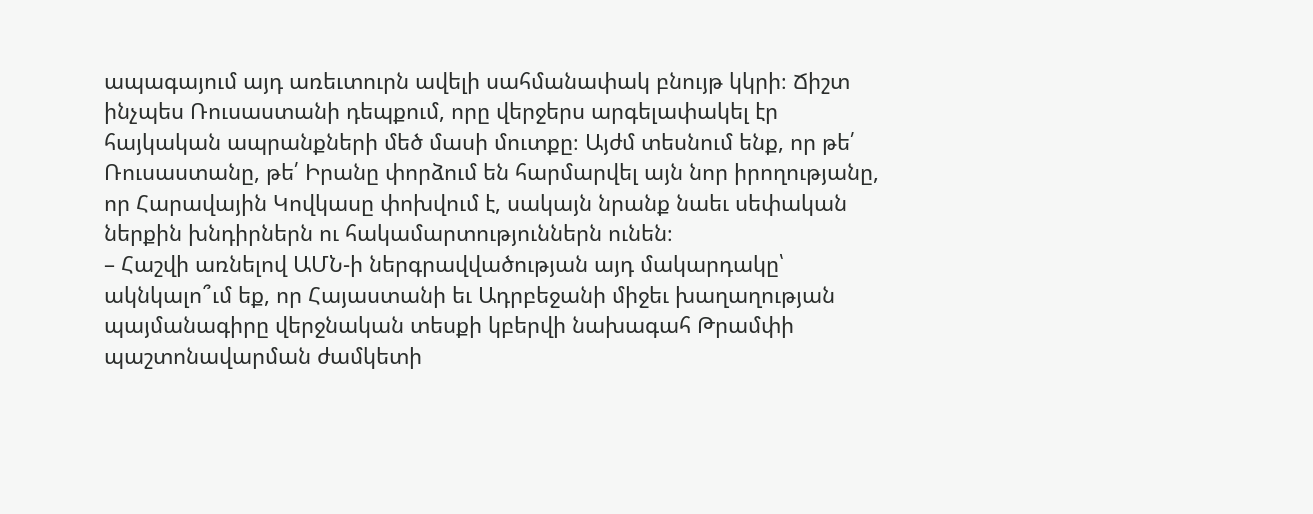ապագայում այդ առեւտուրն ավելի սահմանափակ բնույթ կկրի։ Ճիշտ ինչպես Ռուսաստանի դեպքում, որը վերջերս արգելափակել էր հայկական ապրանքների մեծ մասի մուտքը։ Այժմ տեսնում ենք, որ թե՛ Ռուսաստանը, թե՛ Իրանը փորձում են հարմարվել այն նոր իրողությանը, որ Հարավային Կովկասը փոխվում է, սակայն նրանք նաեւ սեփական ներքին խնդիրներն ու հակամարտություններն ունեն։
– Հաշվի առնելով ԱՄՆ-ի ներգրավվածության այդ մակարդակը՝ ակնկալո՞ւմ եք, որ Հայաստանի եւ Ադրբեջանի միջեւ խաղաղության պայմանագիրը վերջնական տեսքի կբերվի նախագահ Թրամփի պաշտոնավարման ժամկետի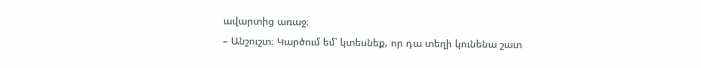ավարտից առաջ։
– Անշուշտ։ Կարծում եմ՝ կտեսնեք, որ դա տեղի կունենա շատ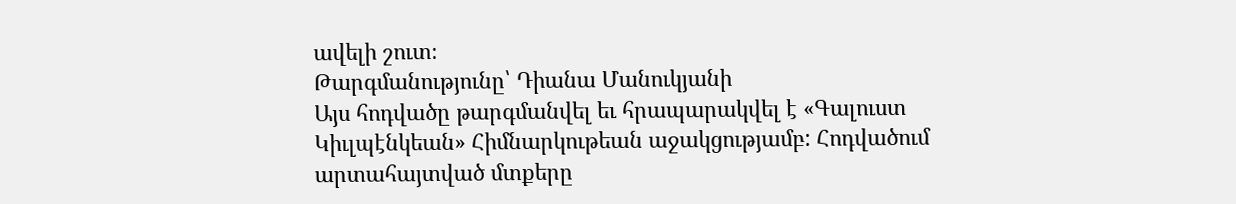ավելի շուտ։
Թարգմանությունը՝ Դիանա Մանուկյանի
Այս հոդվածը թարգմանվել եւ հրապարակվել է «Գալուստ Կիւլպէնկեան» Հիմնարկութեան աջակցությամբ: Հոդվածում արտահայտված մտքերը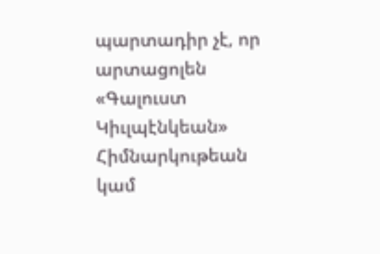պարտադիր չէ, որ արտացոլեն «Գալուստ Կիւլպէնկեան» Հիմնարկութեան կամ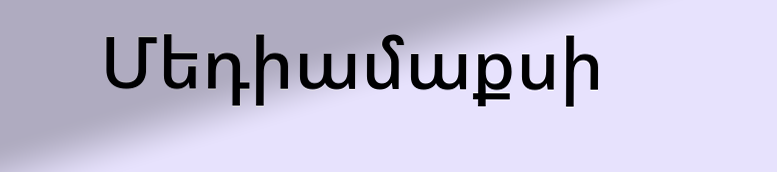Մեդիամաքսի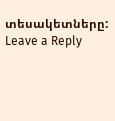տեսակետները:
Leave a Reply